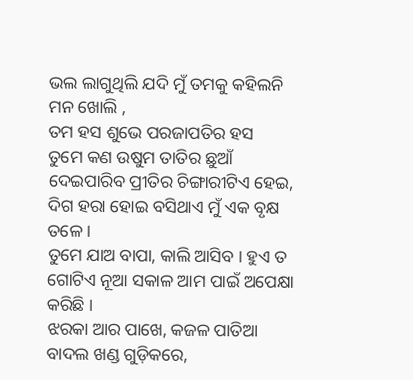ଭଲ ଲାଗୁଥିଲି ଯଦି ମୁଁ ତମକୁ କହିଲନି ମନ ଖୋଲି ,
ତମ ହସ ଶୁଭେ ପରଜାପତିର ହସ
ତୁମେ କଣ ଉଷୁମ ତାତିର ଛୁଆଁ ଦେଇପାରିବ ପ୍ରୀତିର ଚିଙ୍ଗାରୀଟିଏ ହେଇ,
ଦିଗ ହରା ହୋଇ ବସିଥାଏ ମୁଁ ଏକ ବୃକ୍ଷ ତଳେ ।
ତୁମେ ଯାଅ ବାପା, କାଲି ଆସିବ । ହୁଏ ତ ଗୋଟିଏ ନୂଆ ସକାଳ ଆମ ପାଇଁ ଅପେକ୍ଷା କରିଛି ।
ଝରକା ଆର ପାଖେ, କଜଳ ପାତିଆ ବାଦଲ ଖଣ୍ଡ ଗୁଡ଼ିକରେ,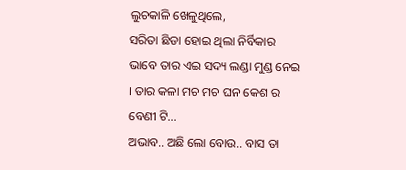ଲୁଚକାଳି ଖେଳୁଥିଲେ,
ସରିତା ଛିଡା ହୋଇ ଥିଲା ନିର୍ବିକାର ଭାବେ ତାର ଏଇ ସଦ୍ୟ ଲଣ୍ଡା ମୁଣ୍ଡ ନେଇ । ତାର କଳା ମଚ ମଚ ଘନ କେଶ ର ବେଣୀ ଟି...
ଅଭାବ.. ଅଛି ଲୋ ବୋଉ.. ବାସ ତା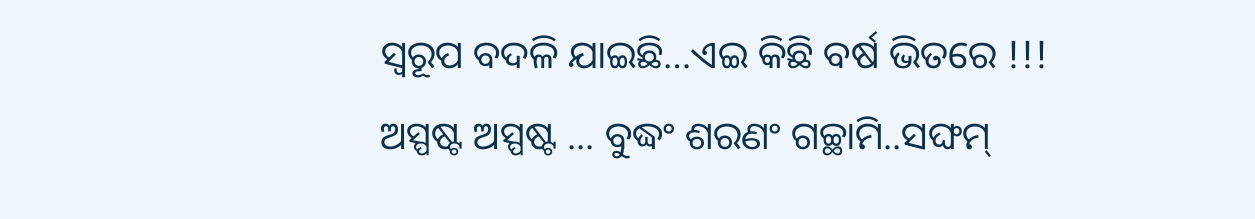ସ୍ୱରୂପ ବଦଳି ଯାଇଛି…ଏଇ କିଛି ବର୍ଷ ଭିତରେ !!!
ଅସ୍ପଷ୍ଟ ଅସ୍ପଷ୍ଟ ... ବୁଦ୍ଧଂ ଶରଣଂ ଗଚ୍ଛାମି..ସଙ୍ଘମ୍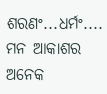ଶରଣଂ...ଧର୍ମଂ....
ମନ ଆକାଶର ଅନେକ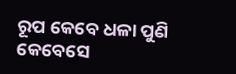ରୂପ କେବେ ଧଳା ପୁଣି କେବେସେ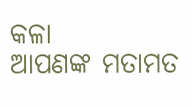କଳା
ଆପଣଙ୍କ ମତାମତ